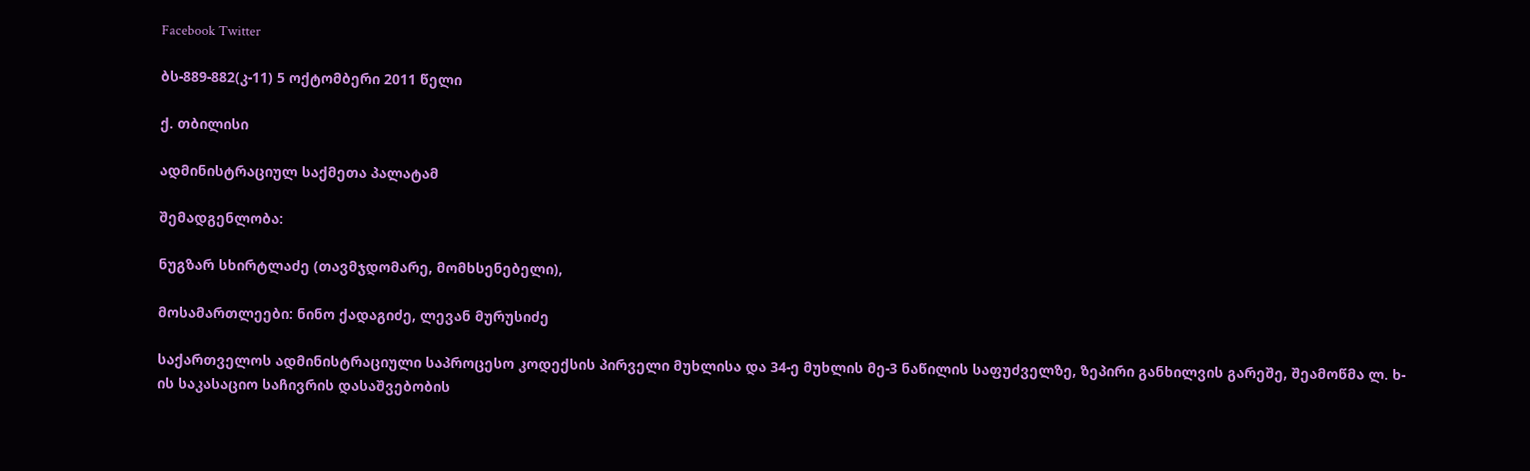Facebook Twitter

ბს-889-882(კ-11) 5 ოქტომბერი 2011 წელი

ქ. თბილისი

ადმინისტრაციულ საქმეთა პალატამ

შემადგენლობა:

ნუგზარ სხირტლაძე (თავმჯდომარე, მომხსენებელი),

მოსამართლეები: ნინო ქადაგიძე, ლევან მურუსიძე

საქართველოს ადმინისტრაციული საპროცესო კოდექსის პირველი მუხლისა და 34-ე მუხლის მე-3 ნაწილის საფუძველზე, ზეპირი განხილვის გარეშე, შეამოწმა ლ. ხ-ის საკასაციო საჩივრის დასაშვებობის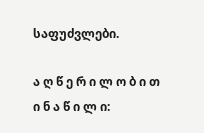საფუძვლები.

ა ღ წ ე რ ი ლ ო ბ ი თ ი ნ ა წ ი ლ ი: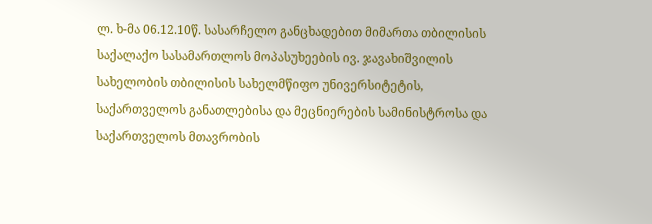ლ. ხ-მა 06.12.10წ. სასარჩელო განცხადებით მიმართა თბილისის საქალაქო სასამართლოს მოპასუხეების ივ. ჯავახიშვილის სახელობის თბილისის სახელმწიფო უნივერსიტეტის, საქართველოს განათლებისა და მეცნიერების სამინისტროსა და საქართველოს მთავრობის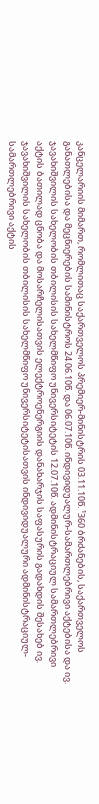კანცელარიის მიმართ, რომლითაც საქართველოს პრემიერ-მინისტრის 03.11.10წ. ¹360 ბრძანების, საქართველოს განათლებისა და მეცნიერების სამინისტროს 24.06.10წ. და 06.07.10წ. ინდივიდუალურ-სამართლებრივი აქტებისა და ივ. ჯავახიშვილის სახელობის თბილისის სახელმწიფო უნივერსიტეტის 12.07.10წ. ადმინისტრაციულ სამართლებრივი აქტის ბათილად ცნობა და მოსარჩელისათვის ელექტროენერგიის დანახარჯის საფასურის გადახდის შესახებ ივ. ჯავახიშვილის სახელობის თბილისის სახელმწიფო უნივერსიტეტისათვის ინდივიდუალური ადმინისტრაციულ-სამართლებრივი აქტის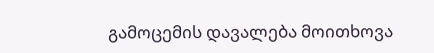გამოცემის დავალება მოითხოვა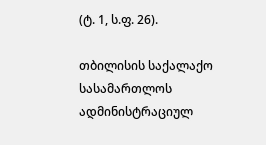(ტ. 1, ს.ფ. 26).

თბილისის საქალაქო სასამართლოს ადმინისტრაციულ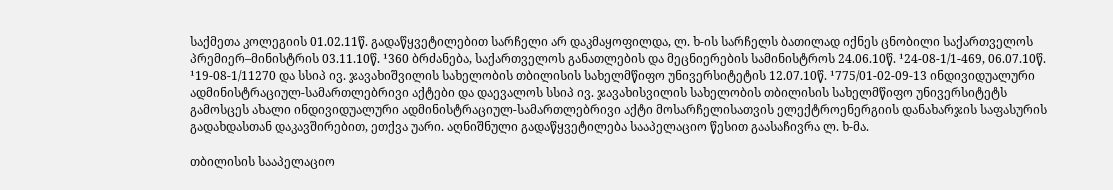საქმეთა კოლეგიის 01.02.11წ. გადაწყვეტილებით სარჩელი არ დაკმაყოფილდა, ლ. ხ-ის სარჩელს ბათილად იქნეს ცნობილი საქართველოს პრემიერ–მინისტრის 03.11.10წ. ¹360 ბრძანება, საქართველოს განათლების და მეცნიერების სამინისტროს 24.06.10წ. ¹24-08-1/1-469, 06.07.10წ. ¹19-08-1/11270 და სსიპ ივ. ჯავახიშვილის სახელობის თბილისის სახელმწიფო უნივერსიტეტის 12.07.10წ. ¹775/01-02-09-13 ინდივიდუალური ადმინისტრაციულ-სამართლებრივი აქტები და დაევალოს სსიპ ივ. ჯავახისვილის სახელობის თბილისის სახელმწიფო უნივერსიტეტს გამოსცეს ახალი ინდივიდუალური ადმინისტრაციულ-სამართლებრივი აქტი მოსარჩელისათვის ელექტროენერგიის დანახარჯის საფასურის გადახდასთან დაკავშირებით, ეთქვა უარი. აღნიშნული გადაწყვეტილება სააპელაციო წესით გაასაჩივრა ლ. ხ-მა.

თბილისის სააპელაციო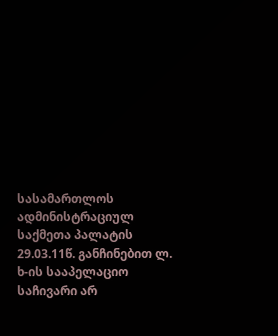სასამართლოს ადმინისტრაციულ საქმეთა პალატის 29.03.11წ. განჩინებით ლ. ხ-ის სააპელაციო საჩივარი არ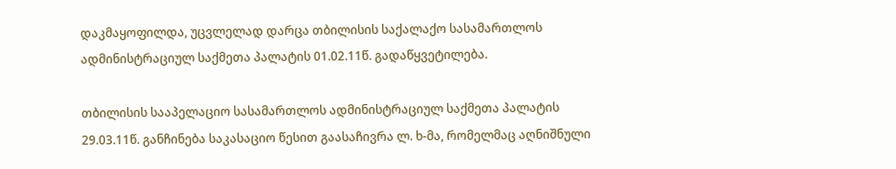დაკმაყოფილდა, უცვლელად დარცა თბილისის საქალაქო სასამართლოს ადმინისტრაციულ საქმეთა პალატის 01.02.11წ. გადაწყვეტილება.

თბილისის სააპელაციო სასამართლოს ადმინისტრაციულ საქმეთა პალატის 29.03.11წ. განჩინება საკასაციო წესით გაასაჩივრა ლ. ხ-მა, რომელმაც აღნიშნული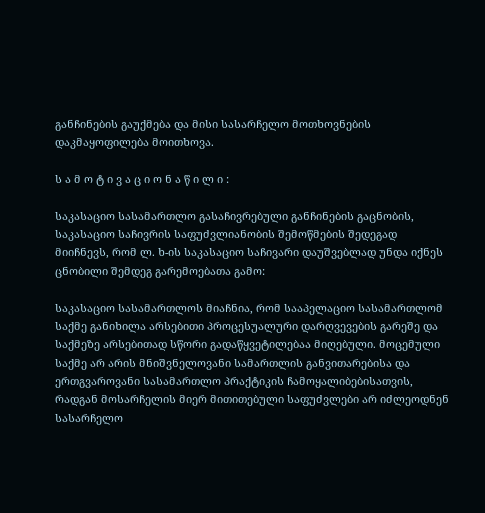განჩინების გაუქმება და მისი სასარჩელო მოთხოვნების დაკმაყოფილება მოითხოვა.

ს ა მ ო ტ ი ვ ა ც ი ო ნ ა წ ი ლ ი :

საკასაციო სასამართლო გასაჩივრებული განჩინების გაცნობის, საკასაციო საჩივრის საფუძვლიანობის შემოწმების შედეგად მიიჩნევს, რომ ლ. ხ-ის საკასაციო საჩივარი დაუშვებლად უნდა იქნეს ცნობილი შემდეგ გარემოებათა გამო:

საკასაციო სასამართლოს მიაჩნია, რომ სააპელაციო სასამართლომ საქმე განიხილა არსებითი პროცესუალური დარღვევების გარეშე და საქმეზე არსებითად სწორი გადაწყვეტილებაა მიღებული. მოცემული საქმე არ არის მნიშვნელოვანი სამართლის განვითარებისა და ერთგვაროვანი სასამართლო პრაქტიკის ჩამოყალიბებისათვის, რადგან მოსარჩელის მიერ მითითებული საფუძვლები არ იძლეოდნენ სასარჩელო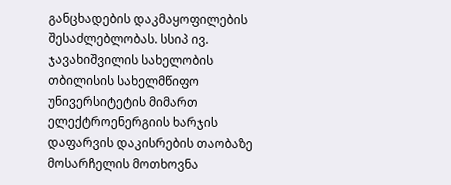განცხადების დაკმაყოფილების შესაძლებლობას. სსიპ ივ. ჯავახიშვილის სახელობის თბილისის სახელმწიფო უნივერსიტეტის მიმართ ელექტროენერგიის ხარჯის დაფარვის დაკისრების თაობაზე მოსარჩელის მოთხოვნა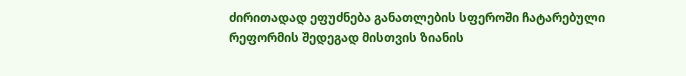ძირითადად ეფუძნება განათლების სფეროში ჩატარებული რეფორმის შედეგად მისთვის ზიანის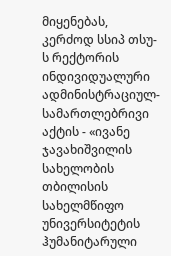მიყენებას, კერძოდ სსიპ თსუ-ს რექტორის ინდივიდუალური ადმინისტრაციულ-სამართლებრივი აქტის - «ივანე ჯავახიშვილის სახელობის თბილისის სახელმწიფო უნივერსიტეტის ჰუმანიტარული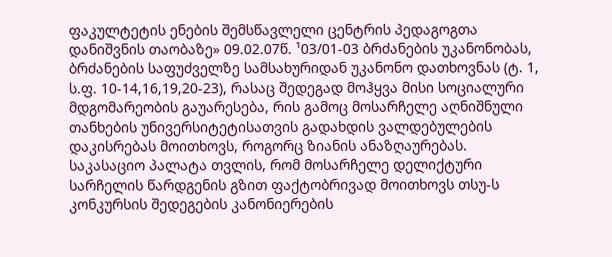ფაკულტეტის ენების შემსწავლელი ცენტრის პედაგოგთა დანიშვნის თაობაზე» 09.02.07წ. ¹03/01-03 ბრძანების უკანონობას, ბრძანების საფუძველზე სამსახურიდან უკანონო დათხოვნას (ტ. 1, ს.ფ. 10-14,16,19,20-23), რასაც შედეგად მოჰყვა მისი სოციალური მდგომარეობის გაუარესება, რის გამოც მოსარჩელე აღნიშნული თანხების უნივერსიტეტისათვის გადახდის ვალდებულების დაკისრებას მოითხოვს, როგორც ზიანის ანაზღაურებას. საკასაციო პალატა თვლის, რომ მოსარჩელე დელიქტური სარჩელის წარდგენის გზით ფაქტობრივად მოითხოვს თსუ-ს კონკურსის შედეგების კანონიერების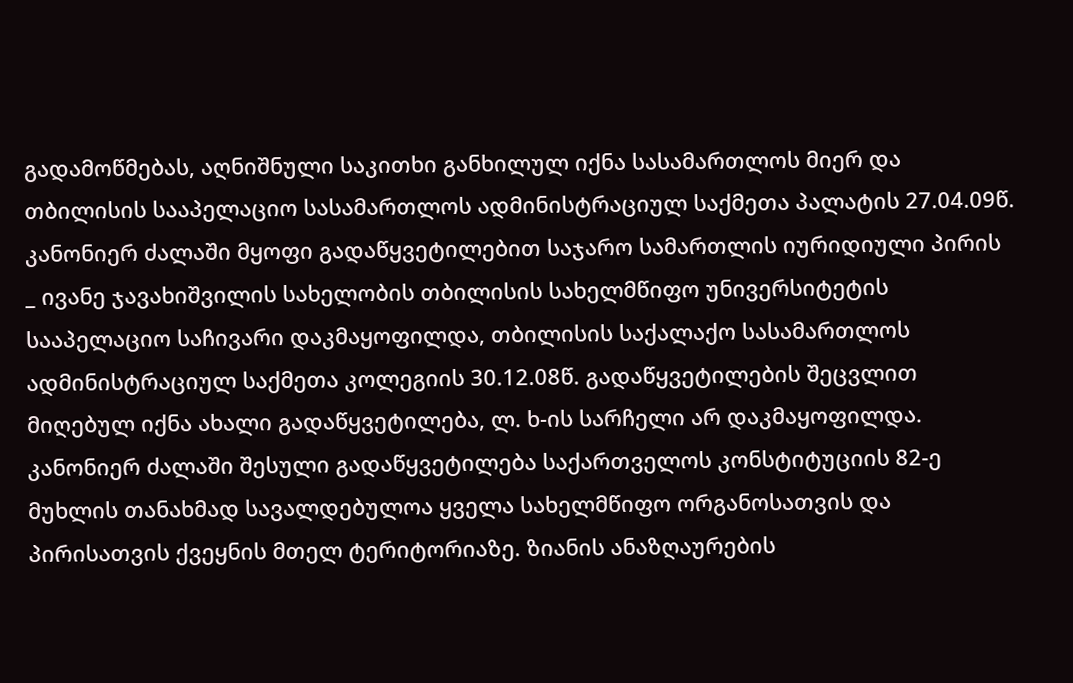გადამოწმებას, აღნიშნული საკითხი განხილულ იქნა სასამართლოს მიერ და თბილისის სააპელაციო სასამართლოს ადმინისტრაციულ საქმეთა პალატის 27.04.09წ. კანონიერ ძალაში მყოფი გადაწყვეტილებით საჯარო სამართლის იურიდიული პირის _ ივანე ჯავახიშვილის სახელობის თბილისის სახელმწიფო უნივერსიტეტის სააპელაციო საჩივარი დაკმაყოფილდა, თბილისის საქალაქო სასამართლოს ადმინისტრაციულ საქმეთა კოლეგიის 30.12.08წ. გადაწყვეტილების შეცვლით მიღებულ იქნა ახალი გადაწყვეტილება, ლ. ხ-ის სარჩელი არ დაკმაყოფილდა. კანონიერ ძალაში შესული გადაწყვეტილება საქართველოს კონსტიტუციის 82-ე მუხლის თანახმად სავალდებულოა ყველა სახელმწიფო ორგანოსათვის და პირისათვის ქვეყნის მთელ ტერიტორიაზე. ზიანის ანაზღაურების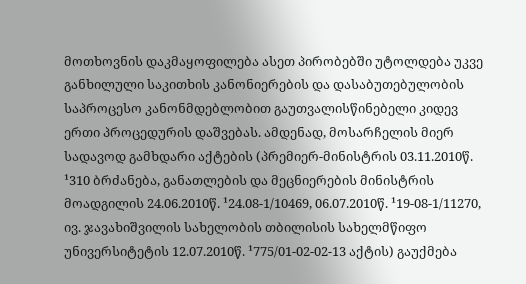მოთხოვნის დაკმაყოფილება ასეთ პირობებში უტოლდება უკვე განხილული საკითხის კანონიერების და დასაბუთებულობის საპროცესო კანონმდებლობით გაუთვალისწინებელი კიდევ ერთი პროცედურის დაშვებას. ამდენად, მოსარჩელის მიერ სადავოდ გამხდარი აქტების (პრემიერ-მინისტრის 03.11.2010წ. ¹310 ბრძანება, განათლების და მეცნიერების მინისტრის მოადგილის 24.06.2010წ. ¹24.08-1/10469, 06.07.2010წ. ¹19-08-1/11270, ივ. ჯავახიშვილის სახელობის თბილისის სახელმწიფო უნივერსიტეტის 12.07.2010წ. ¹775/01-02-02-13 აქტის) გაუქმება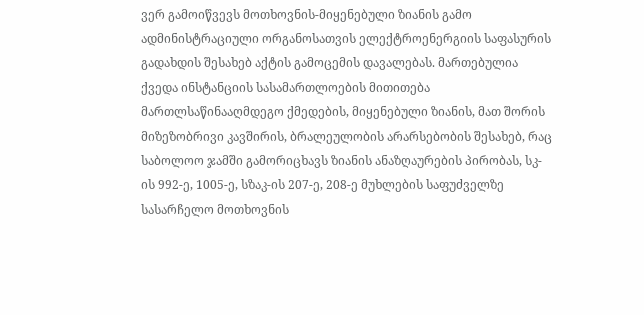ვერ გამოიწვევს მოთხოვნის-მიყენებული ზიანის გამო ადმინისტრაციული ორგანოსათვის ელექტროენერგიის საფასურის გადახდის შესახებ აქტის გამოცემის დავალებას. მართებულია ქვედა ინსტანციის სასამართლოების მითითება მართლსაწინააღმდეგო ქმედების, მიყენებული ზიანის, მათ შორის მიზეზობრივი კავშირის, ბრალეულობის არარსებობის შესახებ, რაც საბოლოო ჯამში გამორიცხავს ზიანის ანაზღაურების პირობას, სკ-ის 992-ე, 1005-ე, სზაკ-ის 207-ე, 208-ე მუხლების საფუძველზე სასარჩელო მოთხოვნის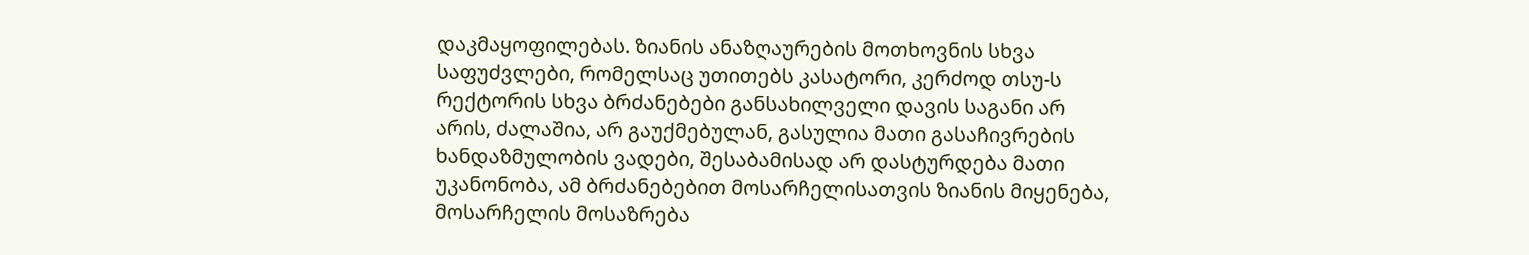დაკმაყოფილებას. ზიანის ანაზღაურების მოთხოვნის სხვა საფუძვლები, რომელსაც უთითებს კასატორი, კერძოდ თსუ-ს რექტორის სხვა ბრძანებები განსახილველი დავის საგანი არ არის, ძალაშია, არ გაუქმებულან, გასულია მათი გასაჩივრების ხანდაზმულობის ვადები, შესაბამისად არ დასტურდება მათი უკანონობა, ამ ბრძანებებით მოსარჩელისათვის ზიანის მიყენება, მოსარჩელის მოსაზრება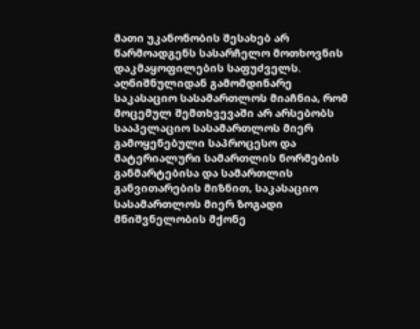მათი უკანონობის შესახებ არ წარმოადგენს სასარჩელო მოთხოვნის დაკმაყოფილების საფუძველს. აღნიშნულიდან გამომდინარე საკასაციო სასამართლოს მიაჩნია, რომ მოცემულ შემთხვევაში არ არსებობს სააპელაციო სასამართლოს მიერ გამოყენებული საპროცესო და მატერიალური სამართლის ნორმების განმარტებისა და სამართლის განვითარების მიზნით, საკასაციო სასამართლოს მიერ ზოგადი მნიშვნელობის მქონე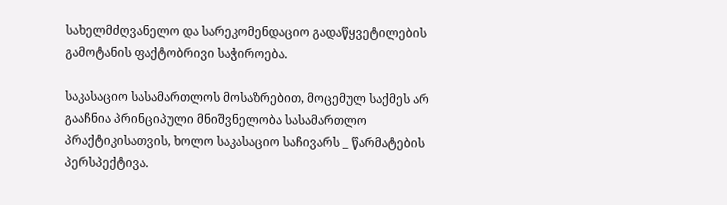სახელმძღვანელო და სარეკომენდაციო გადაწყვეტილების გამოტანის ფაქტობრივი საჭიროება.

საკასაციო სასამართლოს მოსაზრებით, მოცემულ საქმეს არ გააჩნია პრინციპული მნიშვნელობა სასამართლო პრაქტიკისათვის, ხოლო საკასაციო საჩივარს _ წარმატების პერსპექტივა.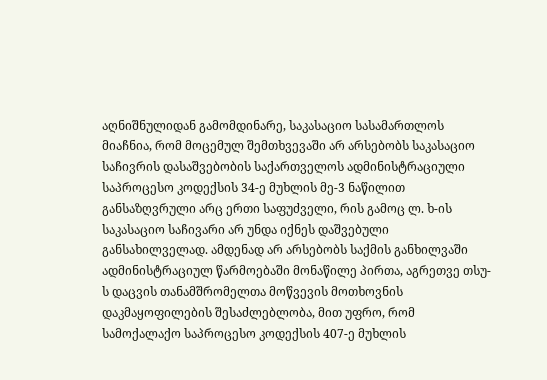აღნიშნულიდან გამომდინარე, საკასაციო სასამართლოს მიაჩნია, რომ მოცემულ შემთხვევაში არ არსებობს საკასაციო საჩივრის დასაშვებობის საქართველოს ადმინისტრაციული საპროცესო კოდექსის 34-ე მუხლის მე-3 ნაწილით განსაზღვრული არც ერთი საფუძველი, რის გამოც ლ. ხ-ის საკასაციო საჩივარი არ უნდა იქნეს დაშვებული განსახილველად. ამდენად არ არსებობს საქმის განხილვაში ადმინისტრაციულ წარმოებაში მონაწილე პირთა, აგრეთვე თსუ-ს დაცვის თანამშრომელთა მოწვევის მოთხოვნის დაკმაყოფილების შესაძლებლობა, მით უფრო, რომ სამოქალაქო საპროცესო კოდექსის 407-ე მუხლის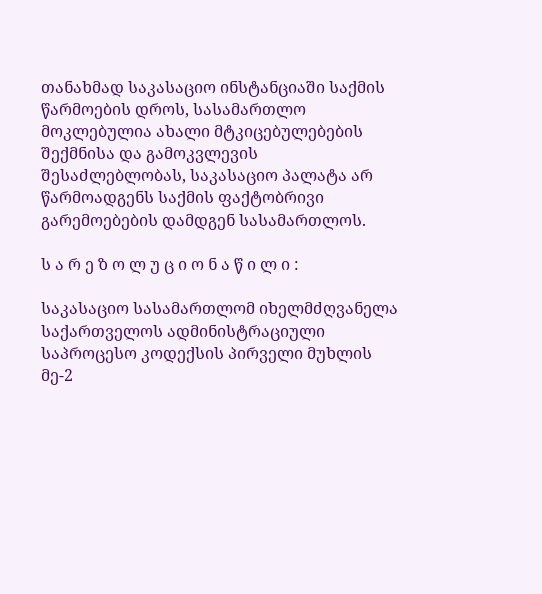თანახმად საკასაციო ინსტანციაში საქმის წარმოების დროს, სასამართლო მოკლებულია ახალი მტკიცებულებების შექმნისა და გამოკვლევის შესაძლებლობას, საკასაციო პალატა არ წარმოადგენს საქმის ფაქტობრივი გარემოებების დამდგენ სასამართლოს.

ს ა რ ე ზ ო ლ უ ც ი ო ნ ა წ ი ლ ი :

საკასაციო სასამართლომ იხელმძღვანელა საქართველოს ადმინისტრაციული საპროცესო კოდექსის პირველი მუხლის მე-2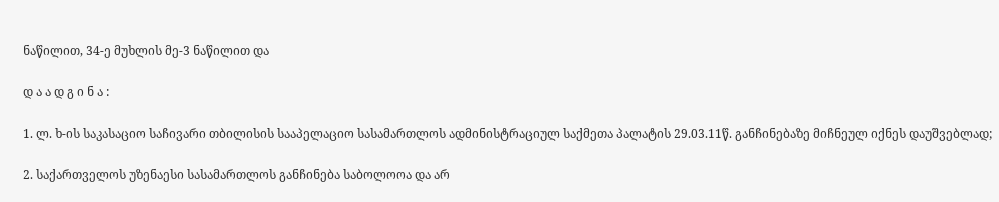ნაწილით, 34-ე მუხლის მე-3 ნაწილით და

დ ა ა დ გ ი ნ ა :

1. ლ. ხ-ის საკასაციო საჩივარი თბილისის სააპელაციო სასამართლოს ადმინისტრაციულ საქმეთა პალატის 29.03.11წ. განჩინებაზე მიჩნეულ იქნეს დაუშვებლად;

2. საქართველოს უზენაესი სასამართლოს განჩინება საბოლოოა და არ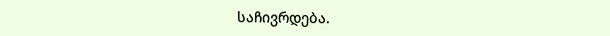საჩივრდება.